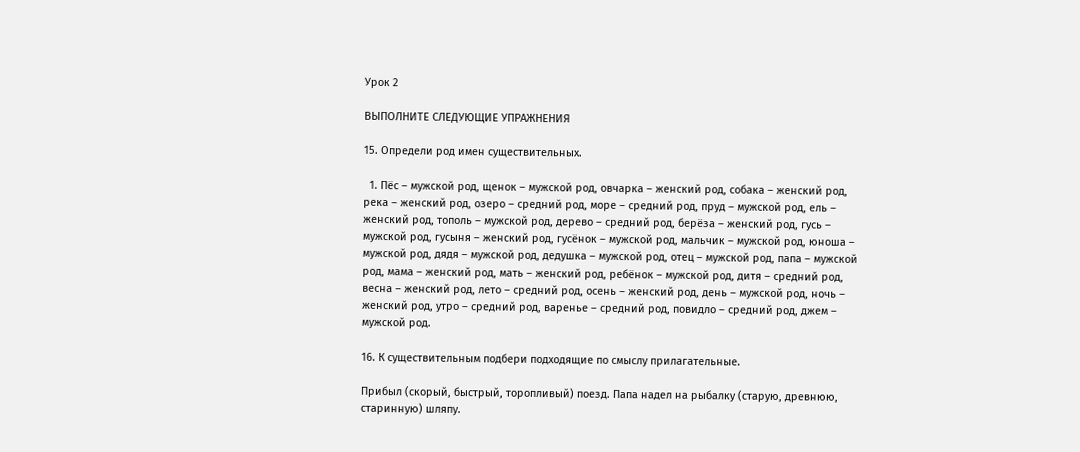Урок 2

ВЫПОЛНИТЕ СЛЕДУЮЩИЕ УПРАЖНЕНИЯ

15. Определи род имен существительных.

  1. Пёс – мужской род, щенок – мужской род, овчарка – женский род, собака – женский род, река – женский род, озеро – средний род, море – средний род, пруд – мужской род, ель – женский род, тополь – мужской род, дерево – средний род, берёза – женский род, гусь – мужской род, гусыня – женский род, гусёнок – мужской род, мальчик – мужской род, юноша – мужской род, дядя – мужской род, дедушка – мужской род, отец – мужской род, папа – мужской род, мама – женский род, мать – женский род, ребёнок – мужской род, дитя – средний род, весна – женский род, лето – средний род, осень – женский род, день – мужской род, ночь – женский род, утро – средний род, варенье – средний род, повидло – средний род, джем – мужской род.

16. К существительным подбери подходящие по смыслу прилагательные.

Прибыл (скорый, быстрый, торопливый) поезд. Папа надел на рыбалку (старую, древнюю, старинную) шляпу.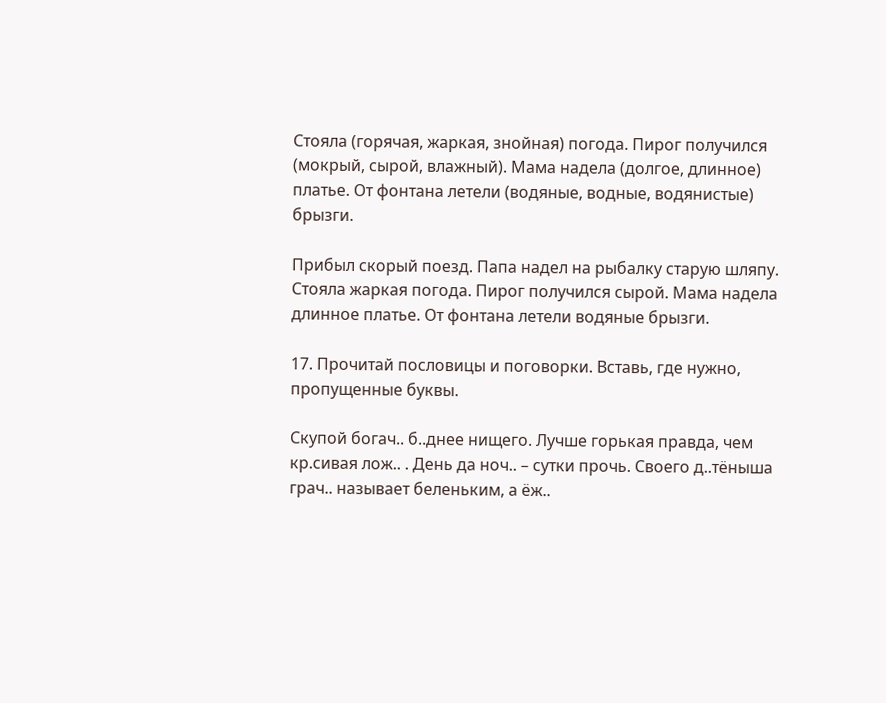Стояла (горячая, жаркая, знойная) погода. Пирог получился (мокрый, сырой, влажный). Мама надела (долгое, длинное) платье. От фонтана летели (водяные, водные, водянистые) брызги.

Прибыл скорый поезд. Папа надел на рыбалку старую шляпу. Стояла жаркая погода. Пирог получился сырой. Мама надела длинное платье. От фонтана летели водяные брызги.

17. Прочитай пословицы и поговорки. Вставь, где нужно, пропущенные буквы.

Скупой богач.. б..днее нищего. Лучше горькая правда, чем кр.сивая лож.. . День да ноч.. – сутки прочь. Своего д..тёныша грач.. называет беленьким, а ёж..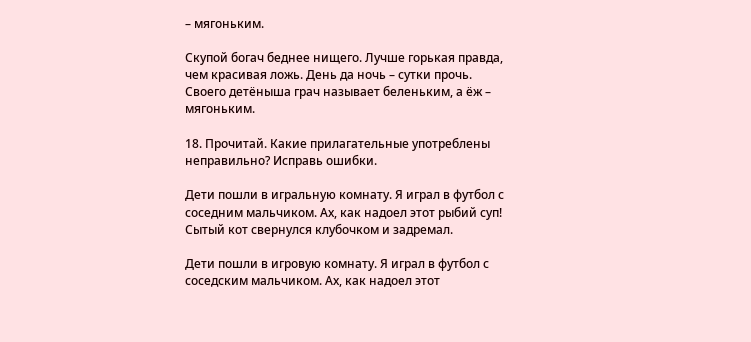– мягоньким.

Скупой богач беднее нищего. Лучше горькая правда, чем красивая ложь. День да ночь – сутки прочь. Своего детёныша грач называет беленьким, а ёж – мягоньким.

18. Прочитай. Какие прилагательные употреблены неправильно? Исправь ошибки.

Дети пошли в игральную комнату. Я играл в футбол с соседним мальчиком. Ах, как надоел этот рыбий суп! Сытый кот свернулся клубочком и задремал.

Дети пошли в игровую комнату. Я играл в футбол с соседским мальчиком. Ах, как надоел этот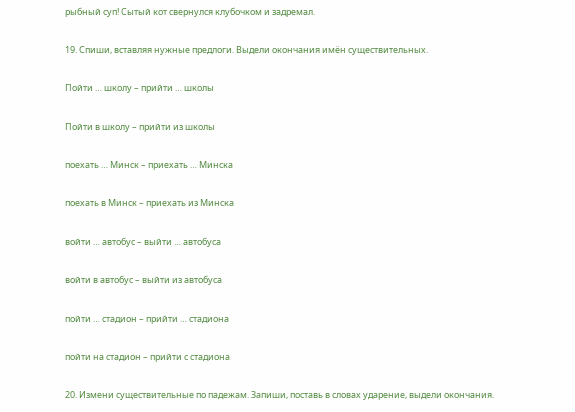рыбный суп! Сытый кот свернулся клубочком и задремал.

19. Спиши, вставляя нужные предлоги. Выдели окончания имён существительных.

Пойти … школу – прийти … школы

Пойти в школу – прийти из школы

поехать … Минск – приехать … Минска

поехать в Минск – приехать из Минска

войти … автобус – выйти … автобуса

войти в автобус – выйти из автобуса

пойти … стадион – прийти … стадиона

пойти на стадион – прийти с стадиона

20. Измени существительные по падежам. Запиши, поставь в словах ударение, выдели окончания.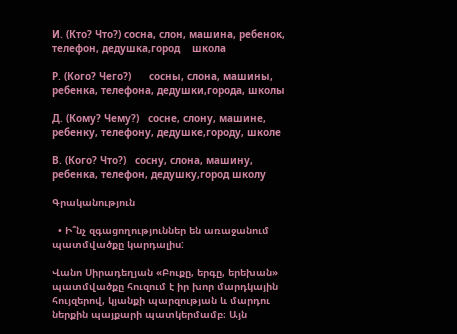И. (Кто? Что?) сосна, слон, машина, ребенок, телефон, дедушка,город    школа

Р. (Кого? Чего?)      сосны, слона, машины, ребенка, телефона, дедушки,города, школы

Д. (Кому? Чему?)   сосне, слону, машине, ребенку, телефону, дедушке,городу, школе

В. (Кого? Что?)   сосну, слона, машину, ребенка, телефон, дедушку,город школу

Գրականություն

  • Ի՞նչ զգացողություններ են առաջանում պատմվածքը կարդալիս:

Վանո Սիրադեղյան «Բուքը, երգը, երեխան» պատմվածքը հուզում է իր խոր մարդկային հույզերով, կյանքի պարզության և մարդու ներքին պայքարի պատկերմամբ։ Այն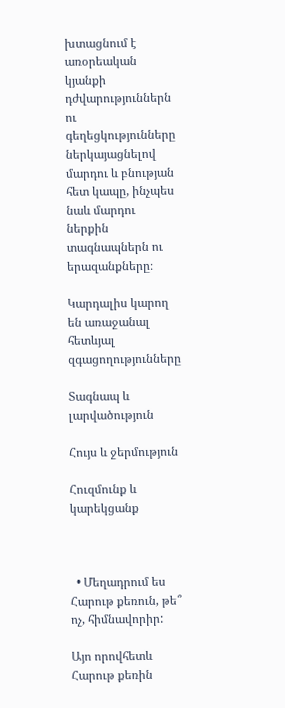խտացնում է առօրեական կյանքի դժվարություններն ու գեղեցկությունները ներկայացնելով մարդու և բնության հետ կապը, ինչպես նաև մարդու ներքին տագնապներն ու երազանքները։

Կարդալիս կարող են առաջանալ հետևյալ զգացողությունները

Տագնապ և լարվածություն

Հույս և ջերմություն

Հուզմունք և կարեկցանք



  • Մեղադրում ես Հարութ քեռուն, թե՞ ոչ, հիմնավորիր:

Այո որովհետև Հարութ քեռին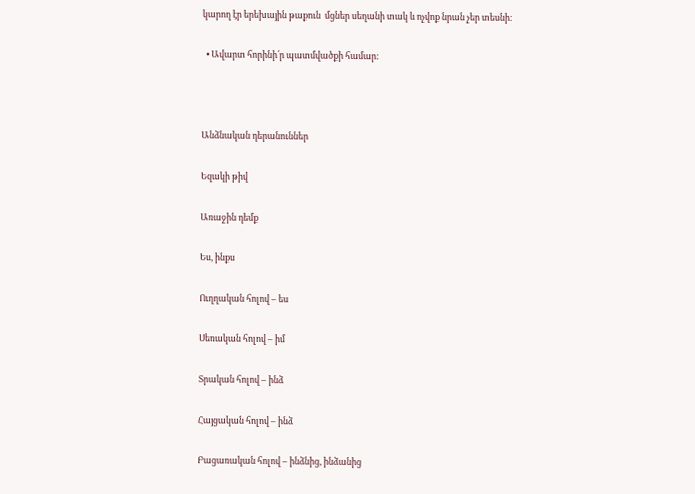կարող էր երեխային թաքուն  մցներ սեղանի տակ և ոչվոք նրան չեր տեսնի։

  • Ավարտ հորինի՛ր պատմվածքի համար:



Անձնական դերանուններ

Եզակի թիվ

Առաջին դեմք

Ես, ինքս

Ուղղական հոլով – ես

Սեռական հոլով – իմ

Տրական հոլով – ինձ

Հայցական հոլով – ինձ

Բացառական հոլով – ինձնից, ինձանից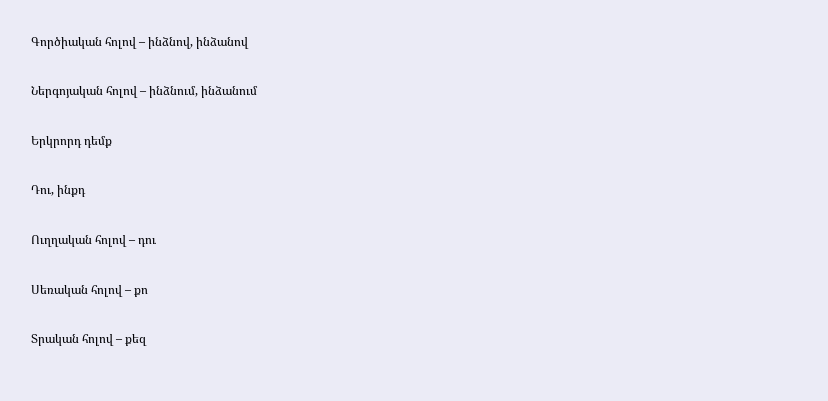Գործիական հոլով – ինձնով, ինձանով

Ներգոյական հոլով – ինձնում, ինձանում

Երկրորդ դեմք

Դու, ինքդ

Ուղղական հոլով – դու

Սեռական հոլով – քո

Տրական հոլով – քեզ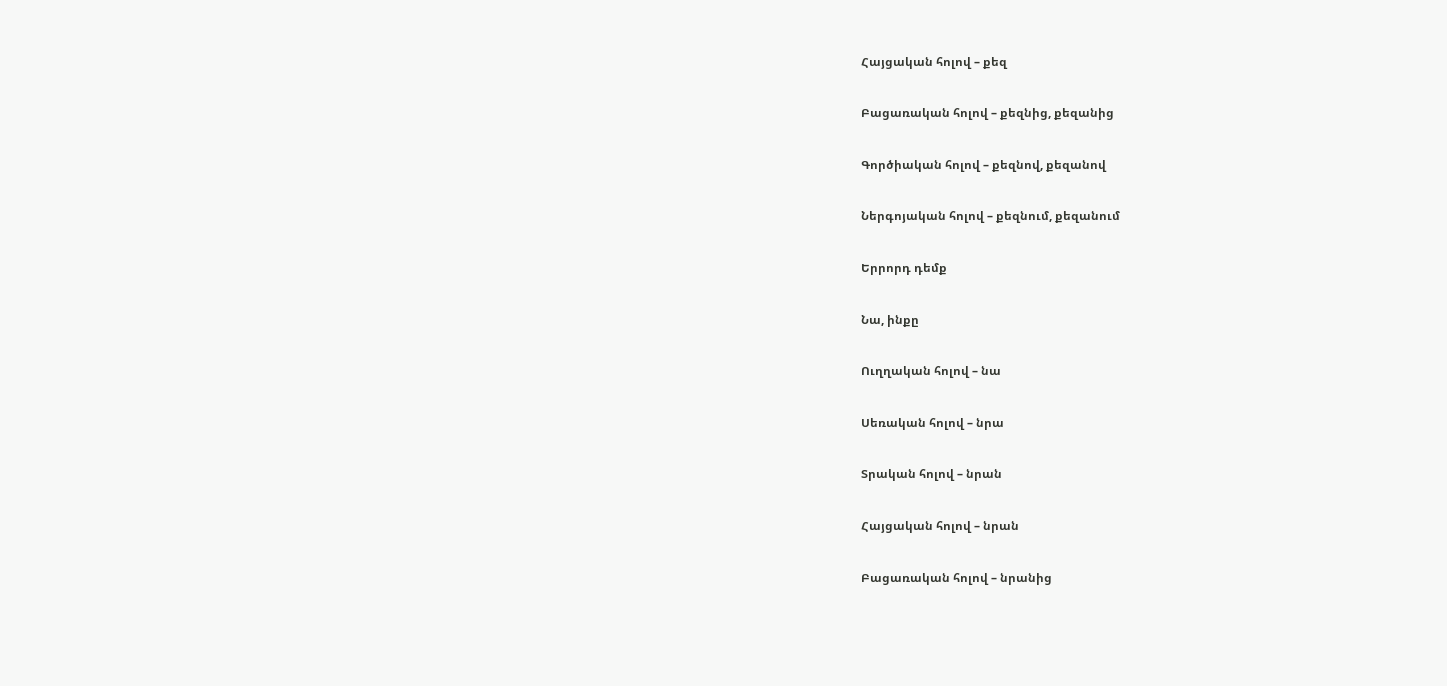Հայցական հոլով – քեզ

Բացառական հոլով – քեզնից, քեզանից

Գործիական հոլով – քեզնով, քեզանով

Ներգոյական հոլով – քեզնում, քեզանում

Երրորդ դեմք

Նա, ինքը

Ուղղական հոլով – նա

Սեռական հոլով – նրա

Տրական հոլով – նրան

Հայցական հոլով – նրան

Բացառական հոլով – նրանից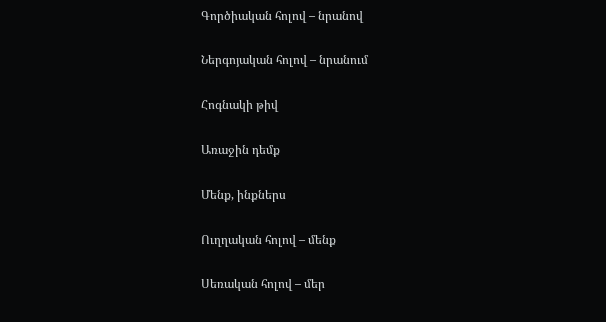Գործիական հոլով – նրանով

Ներգոյական հոլով – նրանում

Հոգնակի թիվ

Առաջին դեմք

Մենք, ինքներս

Ուղղական հոլով – մենք

Սեռական հոլով – մեր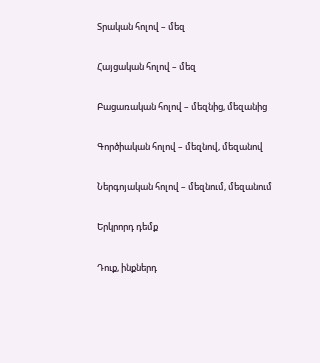Տրական հոլով – մեզ

Հայցական հոլով – մեզ

Բացառական հոլով – մեզնից, մեզանից

Գործիական հոլով – մեզնով, մեզանով

Ներգոյական հոլով – մեզնում, մեզանում

Երկրորդ դեմք

Դուք, ինքներդ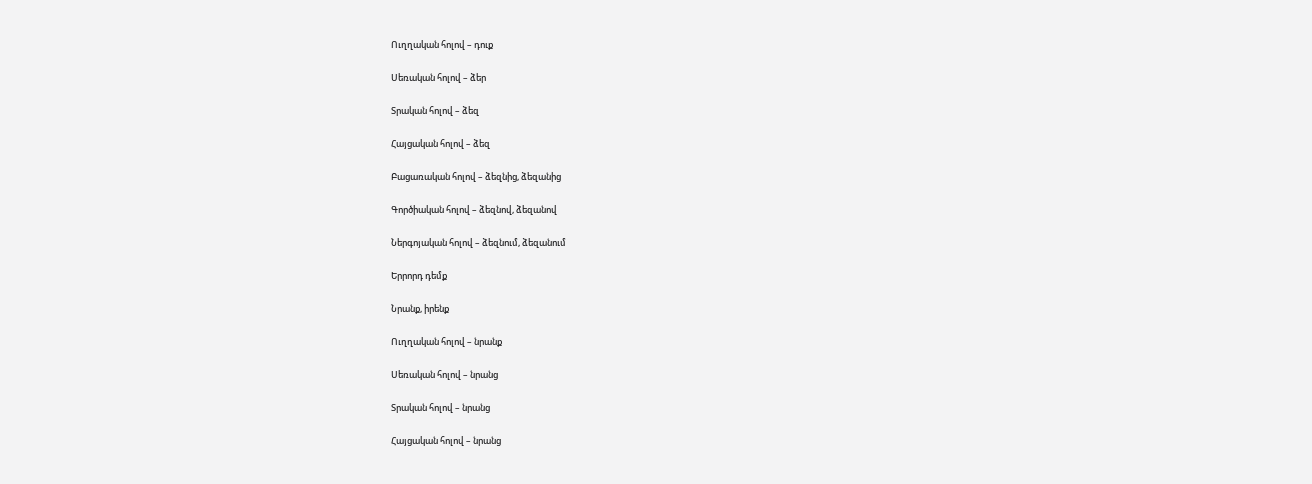Ուղղական հոլով – դուք

Սեռական հոլով – ձեր

Տրական հոլով – ձեզ

Հայցական հոլով – ձեզ

Բացառական հոլով – ձեզնից, ձեզանից

Գործիական հոլով – ձեզնով, ձեզանով

Ներգոյական հոլով – ձեզնում, ձեզանում

Երրորդ դեմք

Նրանք, իրենք

Ուղղական հոլով – նրանք

Սեռական հոլով – նրանց

Տրական հոլով – նրանց

Հայցական հոլով – նրանց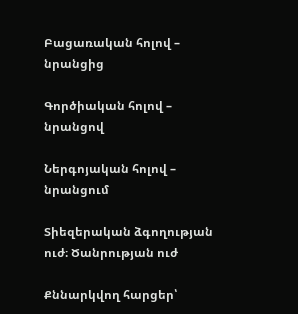Բացառական հոլով – նրանցից

Գործիական հոլով – նրանցով

Ներգոյական հոլով – նրանցում

Տիեզերական ձգողության ուժ։ Ծանրության ուժ

Քննարկվող հարցեր՝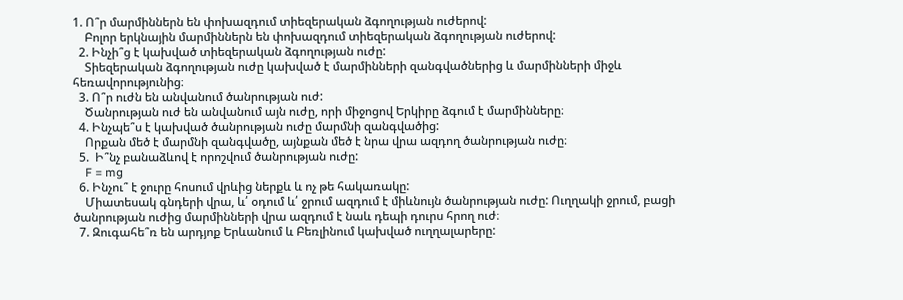1. Ո՞ր մարմիններն են փոխազդում տիեզերական ձգողության ուժերով:
    Բոլոր երկնային մարմիններն են փոխազդում տիեզերական ձգողության ուժերով:
  2. Ինչի՞ց է կախված տիեզերական ձգողության ուժը:
    Տիեզերական ձգողության ուժը կախված է մարմինների զանգվածներից և մարմինների միջև հեռավորությունից։
  3. Ո՞ր ուժն են անվանում ծանրության ուժ:
    Ծանրության ուժ են անվանում այն ուժը, որի միջոցով Երկիրը ձգում է մարմինները։
  4. Ինչպե՞ս է կախված ծանրության ուժը մարմնի զանգվածից:
    Որքան մեծ է մարմնի զանգվածը, այնքան մեծ է նրա վրա ազդող ծանրության ուժը։
  5.  Ի՞նչ բանաձևով է որոշվում ծանրության ուժը:
    F = mg
  6. Ինչու՞ է ջուրը հոսում վրևից ներքև և ոչ թե հակառակը:
    Միատեսակ գնդերի վրա, և՛ օդում և՛ ջրում ազդում է միևնույն ծանրության ուժը: Ուղղակի ջրում, բացի ծանրության ուժից մարմինների վրա ազդում է նաև դեպի դուրս հրող ուժ։
  7. Զուգահե՞ռ են արդյոք Երևանում և Բեռլինում կախված ուղղալարերը: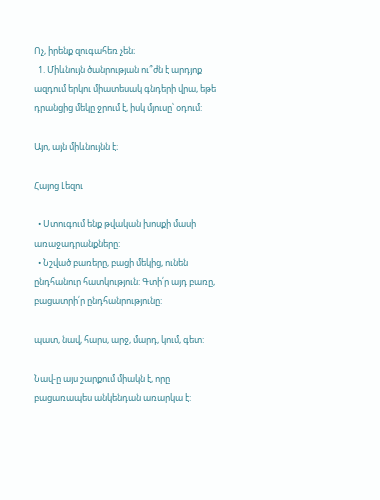Ոչ, իրենք զուգահեռ չեն։
  1. Միևնույն ծանրության ու՞ժն է արդյոք ազդում երկու միատեսակ գնդերի վրա, եթե դրանցից մեկը ջրում է, իսկ մյուսը՝ օդում:

Այո, այն միևնույնն է։

Հայոց Լեզու

  • Ստուգում ենք թվական խոսքի մասի առաջադրանքները:
  • Նշված բառերը, բացի մեկից, ունեն ընդհանուր հատկություն: Գտի՛ր այդ բառը, բացատրի՛ր ընդհանրությունը:

պատ, նավ, հարս, արջ, մարդ, կում, գետ:

Նավ-ը այս շարքում միակն է, որը բացառապես անկենդան առարկա է: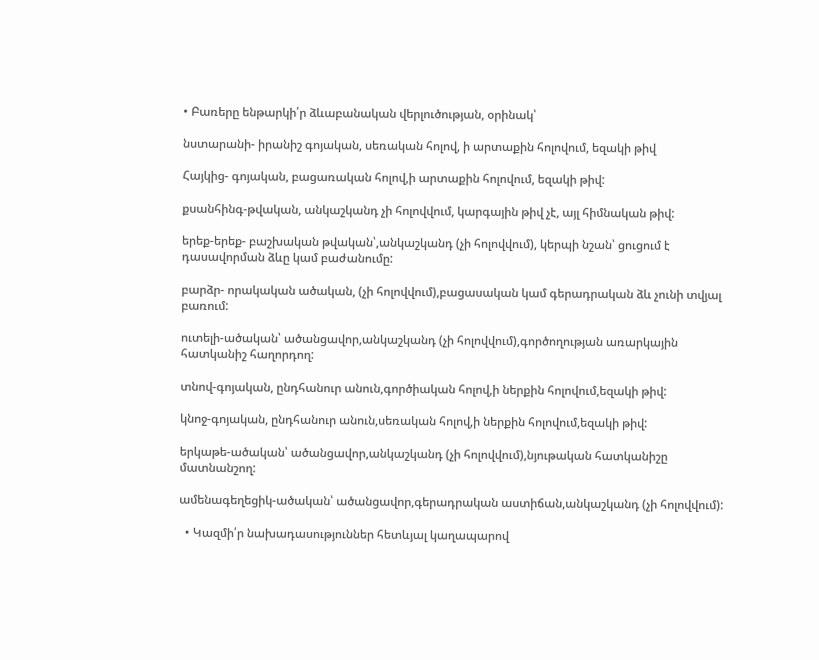• Բառերը ենթարկի՛ր ձևաբանական վերլուծության, օրինակ՝

նստարանի- իրանիշ գոյական, սեռական հոլով, ի արտաքին հոլովում, եզակի թիվ

Հայկից- գոյական, բացառական հոլով,ի արտաքին հոլովում, եզակի թիվ:

քսանհինգ-թվական, անկաշկանդ չի հոլովվում, կարգային թիվ չէ, այլ հիմնական թիվ:

երեք-երեք- բաշխական թվական՝,անկաշկանդ (չի հոլովվում), կերպի նշան՝ ցուցում է դասավորման ձևը կամ բաժանումը:

բարձր- որակական ածական, (չի հոլովվում),բացասական կամ գերադրական ձև չունի տվյալ բառում:

ուտելի-ածական՝ ածանցավոր,անկաշկանդ (չի հոլովվում),գործողության առարկային հատկանիշ հաղորդող:

տնով-գոյական, ընդհանուր անուն,գործիական հոլով,ի ներքին հոլովում,եզակի թիվ:

կնոջ-գոյական, ընդհանուր անուն,սեռական հոլով,ի ներքին հոլովում,եզակի թիվ:

երկաթե-ածական՝ ածանցավոր,անկաշկանդ (չի հոլովվում),նյութական հատկանիշը մատնանշող:

ամենագեղեցիկ-ածական՝ ածանցավոր,գերադրական աստիճան,անկաշկանդ (չի հոլովվում):

  • Կազմի՛ր նախադասություններ հետևյալ կաղապարով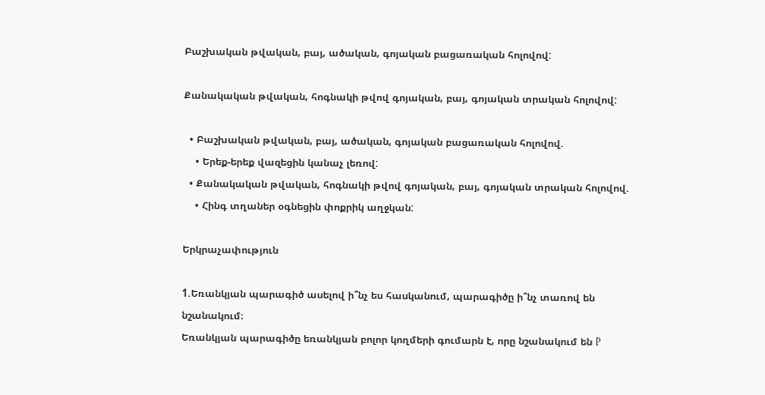Բաշխական թվական, բայ, ածական, գոյական բացառական հոլովով:

Քանակական թվական, հոգնակի թվով գոյական, բայ, գոյական տրական հոլովով:

  • Բաշխական թվական, բայ, ածական, գոյական բացառական հոլովով.
    • Երեք-երեք վազեցին կանաչ լեռով:
  • Քանակական թվական, հոգնակի թվով գոյական, բայ, գոյական տրական հոլովով.
    • Հինգ տղաներ օգնեցին փոքրիկ աղջկան:

Երկրաչափություն

1.Եռանկյան պարագիծ ասելով ի՞նչ ես հասկանում, պարագիծը ի՞նչ տառով են նշանակում։
Եռանկյան պարագիծը եռանկյան բոլոր կողմերի գումարն է, որը նշանակում են P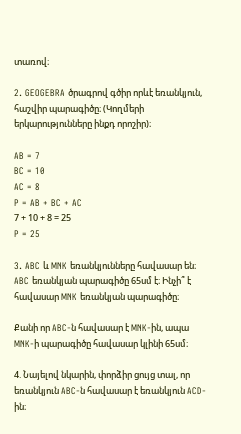տառով։

2. GEOGEBRA ծրագրով գծիր որևէ եռանկյուն, հաշվիր պարագիծը։ (Կողմերի երկարությունները ինքդ որոշիր)։

AB = 7
BC = 10
AC = 8
P = AB + BC + AC
7 + 10 + 8 = 25
P = 25

3. ABC և MNK եռանկյունները հավասար են։ ABC եռանկյան պարագիծը 65սմ է։ Ինչի՞ է հավասար MNK եռանկյան պարագիծը։

Քանի որ ABC-ն հավասար է MNK-ին, ապա MNK-ի պարագիծը հավասար կլինի 65սմ։

4. Նայելով նկարին, փորձիր ցույց տալ, որ եռանկյուն ABC-ն հավասար է եռանկյուն ACD-ին։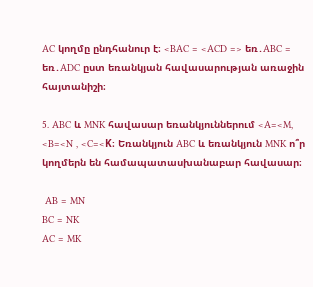AC կողմը ընդհանուր է։ <BAC = <ACD => եռ․ABC = եռ․ADC ըստ եռանկյան հավասարության առաջին հայտանիշի։

5. ABC և MNK հավասար եռանկյուններում <A=<M, <B=<N , <C=<K։ Եռանկյուն ABC և եռանկյուն MNK ո՞ր կողմերն են համապատասխանաբար հավասար։

 AB = MN
BC = NK
AC = MK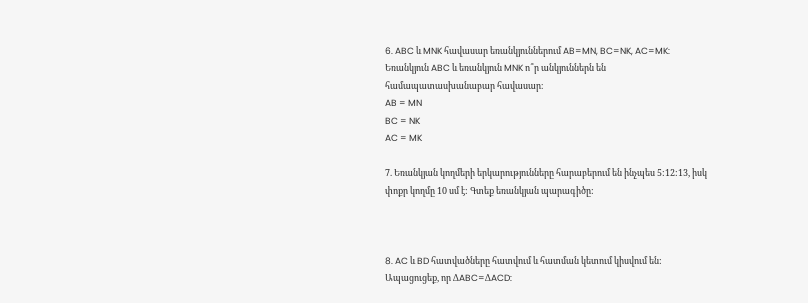6. ABC և MNK հավասար եռանկյուններում AB=MN, BC=NK, AC=MK: Եռանկյուն ABC և եռանկյուն MNK ո՞ր անկյուններն են համապատասխանաբար հավասար։
AB = MN
BC = NK
AC = MK

7. Եռանկյան կողմերի երկարությունները հարաբերում են ինչպես 5:12:13, իսկ փոքր կողմը 10 սմ է: Գտեք եռանկյան պարագիծը:



8. AC և BD հատվածները հատվում և հատման կետում կիսվում են: Ապացուցեք, որ ΔABC=ΔACD: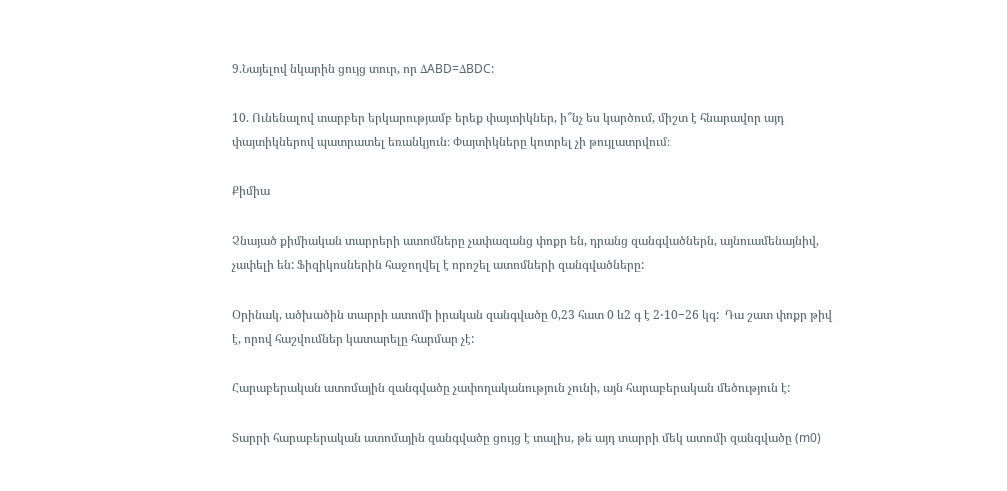9.Նայելով նկարին ցույց տուր, որ ΔABD=ΔBDC:

10. Ունենալով տարբեր երկարությամբ երեք փայտիկներ, ի՞նչ ես կարծում, միշտ է հնարավոր այդ փայտիկներով պատրատել եռանկյուն։ Փայտիկները կոտրել չի թույլատրվում։

Քիմիա

Չնայած քիմիական տարրերի ատոմները չափազանց փոքր են, դրանց զանգվածներն, այնուամենայնիվ, չափելի են: Ֆիզիկոսներին հաջողվել է որոշել ատոմների զանգվածները:

Օրինակ, ածխածին տարրի ատոմի իրական զանգվածը 0,23 հատ 0 և2 գ է 2⋅10−26 կգ:  Դա շատ փոքր թիվ է, որով հաշվումներ կատարելը հարմար չէ:

Հարաբերական ատոմային զանգվածը չափողականություն չունի, այն հարաբերական մեծություն է:

Տարրի հարաբերական ատոմային զանգվածը ցույց է տալիս, թե այդ տարրի մեկ ատոմի զանգվածը (m0)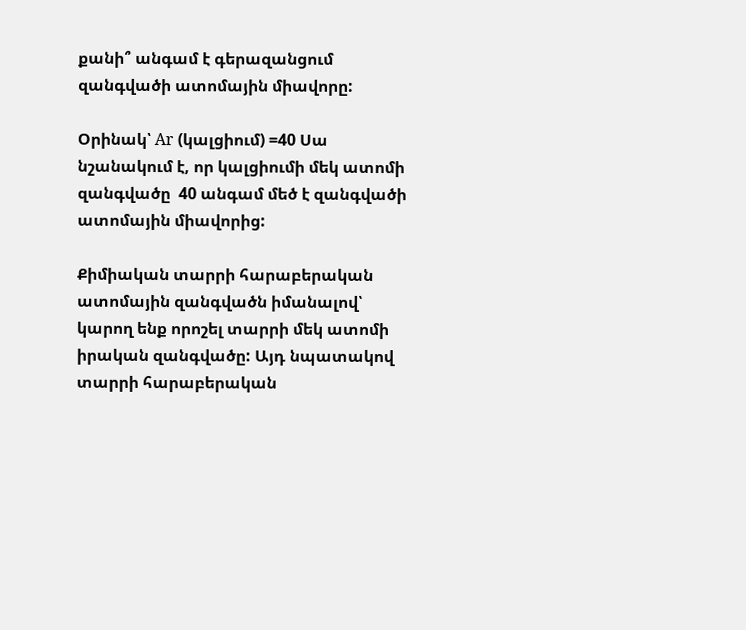քանի՞ անգամ է գերազանցում զանգվածի ատոմային միավորը:

Օրինակ՝ Ar (կալցիում) =40 Սա նշանակում է, որ կալցիումի մեկ ատոմի զանգվածը  40 անգամ մեծ է զանգվածի ատոմային միավորից:

Քիմիական տարրի հարաբերական ատոմային զանգվածն իմանալով՝ կարող ենք որոշել տարրի մեկ ատոմի իրական զանգվածը: Այդ նպատակով տարրի հարաբերական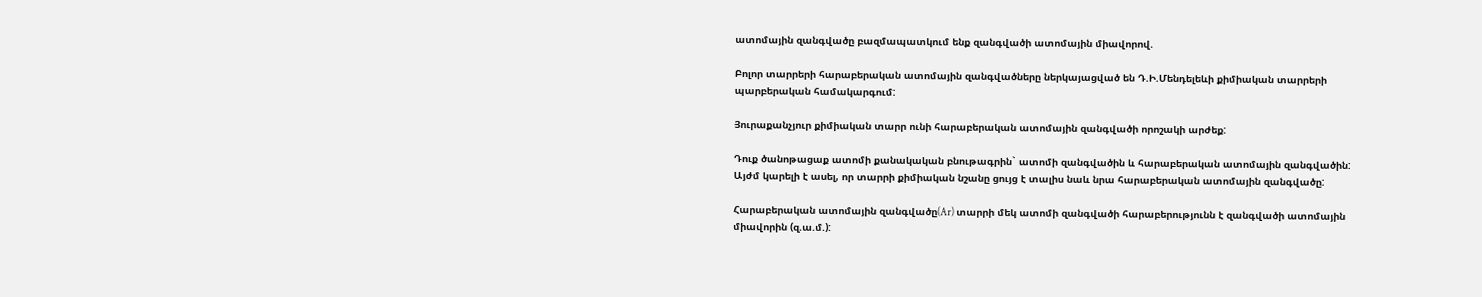ատոմային զանգվածը բազմապատկում ենք զանգվածի ատոմային միավորով.

Բոլոր տարրերի հարաբերական ատոմային զանգվածները ներկայացված են Դ.Ի.Մենդելեևի քիմիական տարրերի պարբերական համակարգում:

Յուրաքանչյուր քիմիական տարր ունի հարաբերական ատոմային զանգվածի որոշակի արժեք:

Դուք ծանոթացաք ատոմի քանակական բնութագրին` ատոմի զանգվածին և հարաբերական ատոմային զանգվածին: Այժմ կարելի է ասել, որ տարրի քիմիական նշանը ցույց է տալիս նաև նրա հարաբերական ատոմային զանգվածը:

Հարաբերական ատոմային զանգվածը(Ar) տարրի մեկ ատոմի զանգվածի հարաբերությունն է զանգվածի ատոմային միավորին (զ.ա.մ.):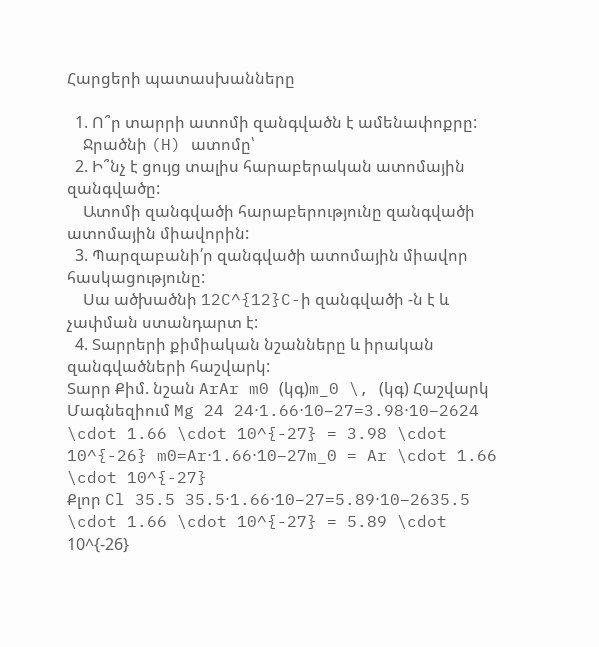Հարցերի պատասխանները

  1. Ո՞ր տարրի ատոմի զանգվածն է ամենափոքրը:
    Ջրածնի (H) ատոմը՝
  2. Ի՞նչ է ցույց տալիս հարաբերական ատոմային զանգվածը:
    Ատոմի զանգվածի հարաբերությունը զանգվածի ատոմային միավորին:
  3. Պարզաբանի՛ր զանգվածի ատոմային միավոր հասկացությունը:
    Սա ածխածնի 12C^{12}C-ի զանգվածի -ն է և չափման ստանդարտ է:
  4. Տարրերի քիմիական նշանները և իրական զանգվածների հաշվարկ:
Տարր Քիմ. նշան ArAr m0 (կգ)m_0 \, (կգ) Հաշվարկ
Մագնեզիում Mg 24 24⋅1.66⋅10−27=3.98⋅10−2624 \cdot 1.66 \cdot 10^{-27} = 3.98 \cdot 10^{-26} m0=Ar⋅1.66⋅10−27m_0 = Ar \cdot 1.66 \cdot 10^{-27}
Քլոր Cl 35.5 35.5⋅1.66⋅10−27=5.89⋅10−2635.5 \cdot 1.66 \cdot 10^{-27} = 5.89 \cdot 10^{-26}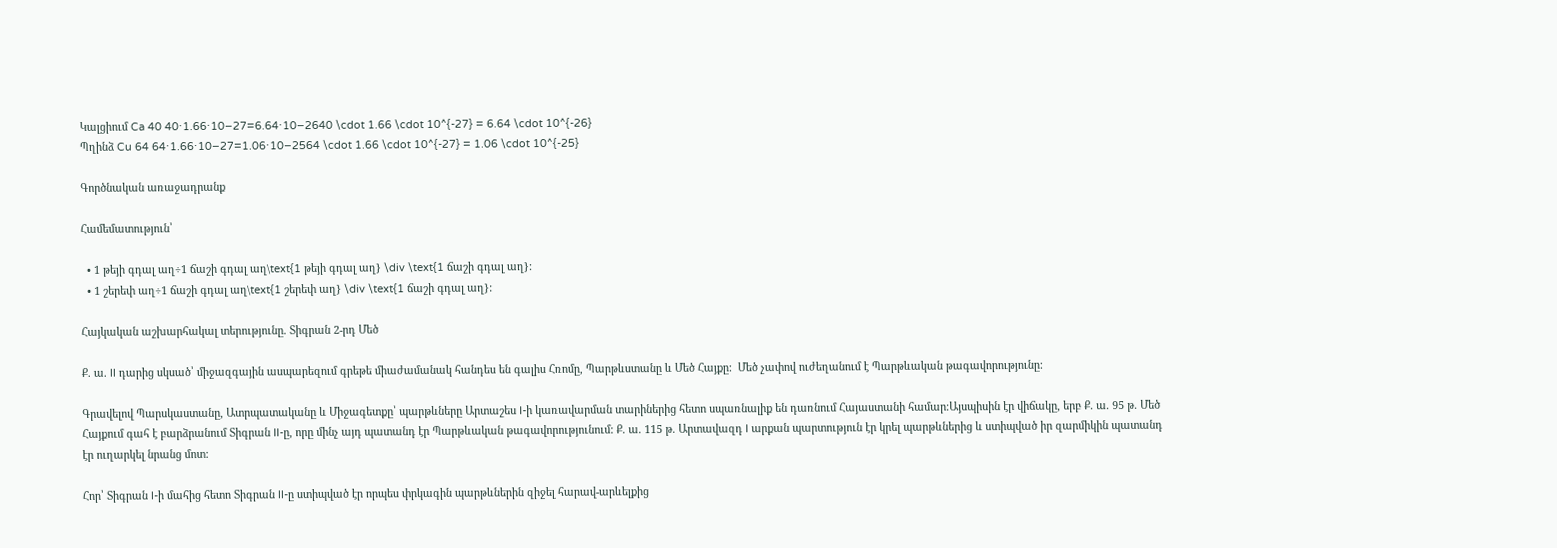Կալցիում Ca 40 40⋅1.66⋅10−27=6.64⋅10−2640 \cdot 1.66 \cdot 10^{-27} = 6.64 \cdot 10^{-26}
Պղինձ Cu 64 64⋅1.66⋅10−27=1.06⋅10−2564 \cdot 1.66 \cdot 10^{-27} = 1.06 \cdot 10^{-25}

Գործնական առաջադրանք

Համեմատություն՝

  • 1 թեյի գդալ աղ÷1 ճաշի գդալ աղ\text{1 թեյի գդալ աղ} \div \text{1 ճաշի գդալ աղ}:
  • 1 շերեփ աղ÷1 ճաշի գդալ աղ\text{1 շերեփ աղ} \div \text{1 ճաշի գդալ աղ}:

Հայկական աշխարհակալ տերությունը. Տիգրան 2-րդ Մեծ

Ք. ա. II դարից սկսած՝ միջազգային ասպարեզում գրեթե միաժամանակ հանդես են գալիս Հռոմը, Պարթևստանը և Մեծ Հայքը:  Մեծ չափով ուժեղանում է Պարթևական թագավորությունը:

Գրավելով Պարսկաստանը, Ատրպատականը և Միջագետքը՝ պարթևները Արտաշես I-ի կառավարման տարիներից հետո սպառնալիք են դառնում Հայաստանի համար։Այսպիսին էր վիճակը, երբ Ք. ա. 95 թ. Մեծ Հայքում գահ է բարձրանում Տիգրան II-ը, որը մինչ այդ պատանդ էր Պարթևական թագավորությունում: Ք. ա. 115 թ. Արտավազդ I արքան պարտություն էր կրել պարթևներից և ստիպված իր զարմիկին պատանդ էր ուղարկել նրանց մոտ:

Հոր՝ Տիգրան I-ի մահից հետո Տիգրան II-ը ստիպված էր որպես փրկագին պարթևներին զիջել հարավ-արևելքից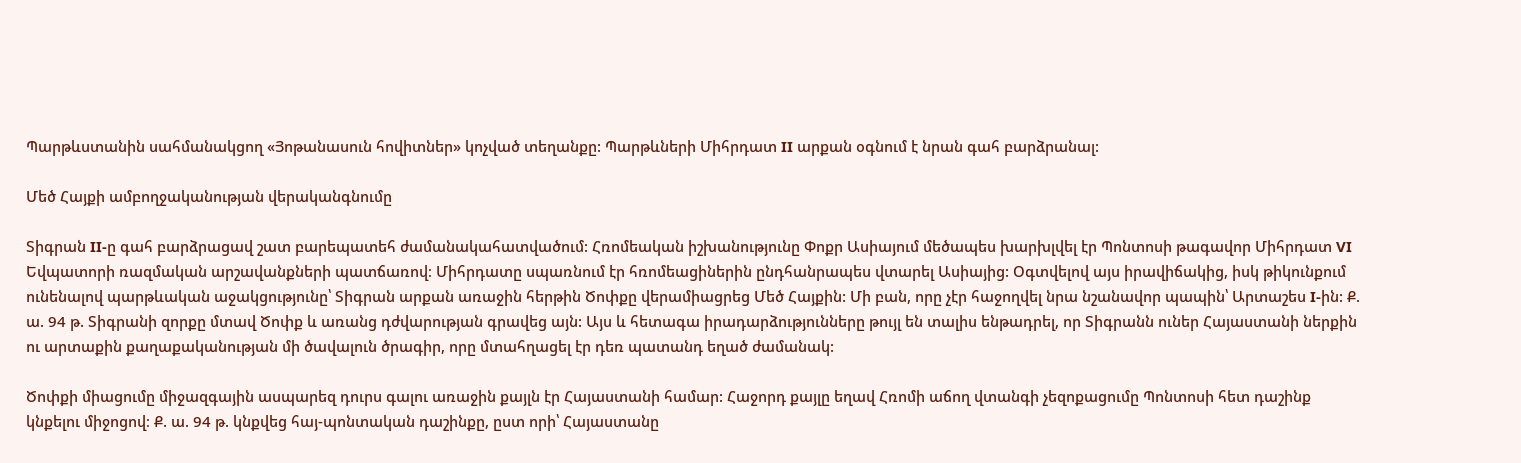Պարթևստանին սահմանակցող «Յոթանասուն հովիտներ» կոչված տեղանքը: Պարթևների Միհրդատ II արքան օգնում է նրան գահ բարձրանալ:

Մեծ Հայքի ամբողջականության վերականգնումը

Տիգրան II-ը գահ բարձրացավ շատ բարեպատեհ ժամանակահատվածում: Հռոմեական իշխանությունը Փոքր Ասիայում մեծապես խարխլվել էր Պոնտոսի թագավոր Միհրդատ VI Եվպատորի ռազմական արշավանքների պատճառով։ Միհրդատը սպառնում էր հռոմեացիներին ընդհանրապես վտարել Ասիայից: Օգտվելով այս իրավիճակից, իսկ թիկունքում ունենալով պարթևական աջակցությունը՝ Տիգրան արքան առաջին հերթին Ծոփքը վերամիացրեց Մեծ Հայքին: Մի բան, որը չէր հաջողվել նրա նշանավոր պապին՝ Արտաշես I-ին: Ք. ա. 94 թ. Տիգրանի զորքը մտավ Ծոփք և առանց դժվարության գրավեց այն: Այս և հետագա իրադարձությունները թույլ են տալիս ենթադրել, որ Տիգրանն ուներ Հայաստանի ներքին ու արտաքին քաղաքականության մի ծավալուն ծրագիր, որը մտահղացել էր դեռ պատանդ եղած ժամանակ:

Ծոփքի միացումը միջազգային ասպարեզ դուրս գալու առաջին քայլն էր Հայաստանի համար: Հաջորդ քայլը եղավ Հռոմի աճող վտանգի չեզոքացումը Պոնտոսի հետ դաշինք կնքելու միջոցով։ Ք. ա. 94 թ. կնքվեց հայ-պոնտական դաշինքը, ըստ որի՝ Հայաստանը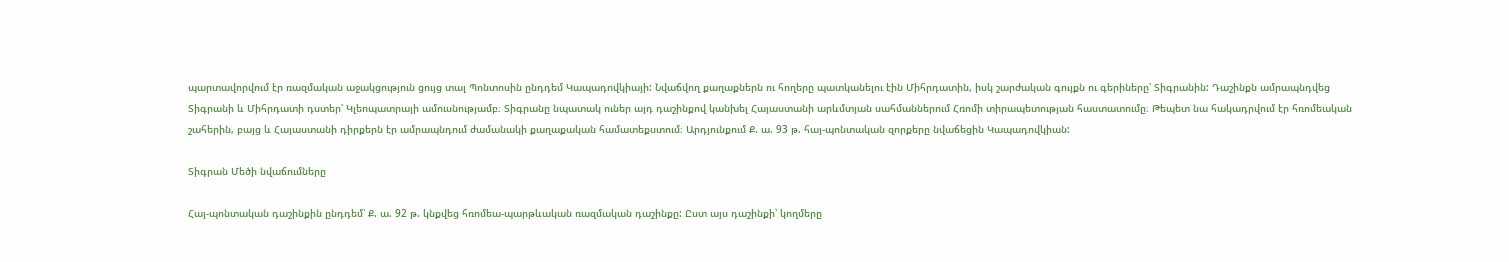պարտավորվում էր ռազմական աջակցություն ցույց տալ Պոնտոսին ընդդեմ Կապադովկիայի: Նվաճվող քաղաքներն ու հողերը պատկանելու էին Միհրդատին, իսկ շարժական գույքն ու գերիները՝ Տիգրանին: Դաշինքն ամրապնդվեց Տիգրանի և Միհրդատի դստեր՝ Կլեոպատրայի ամուսնությամբ։ Տիգրանը նպատակ ուներ այդ դաշինքով կանխել Հայաստանի արևմտյան սահմաններում Հռոմի տիրապետության հաստատումը։ Թեպետ նա հակադրվում էր հռոմեական շահերին, բայց և Հայաստանի դիրքերն էր ամրապնդում ժամանակի քաղաքական համատեքստում։ Արդյունքում Ք. ա. 93 թ. հայ-պոնտական զորքերը նվաճեցին Կապադովկիան:

Տիգրան Մեծի նվաճումները

Հայ-պոնտական դաշինքին ընդդեմ՝ Ք. ա. 92 թ. կնքվեց հռոմեա-պարթևական ռազմական դաշինքը: Ըստ այս դաշինքի՝ կողմերը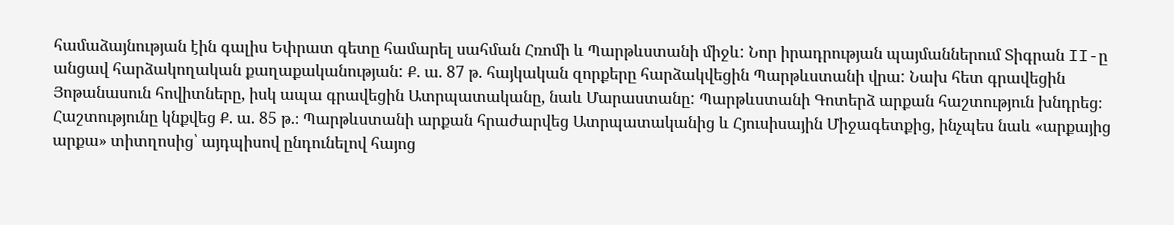համաձայնության էին գալիս Եփրատ գետը համարել սահման Հռոմի և Պարթևստանի միջև: Նոր իրադրության պայմաններում Տիգրան II-ը անցավ հարձակողական քաղաքականության: Ք. ա. 87 թ. հայկական զորքերը հարձակվեցին Պարթևստանի վրա: Նախ հետ գրավեցին Յոթանասուն հովիտները, իսկ ապա գրավեցին Ատրպատականը, նաև Մարաստանը: Պարթևստանի Գոտերձ արքան հաշտություն խնդրեց։ Հաշտությունը կնքվեց Ք. ա. 85 թ.։ Պարթևստանի արքան հրաժարվեց Ատրպատականից և Հյուսիսային Միջագետքից, ինչպես նաև «արքայից արքա» տիտղոսից՝ այդպիսով ընդունելով հայոց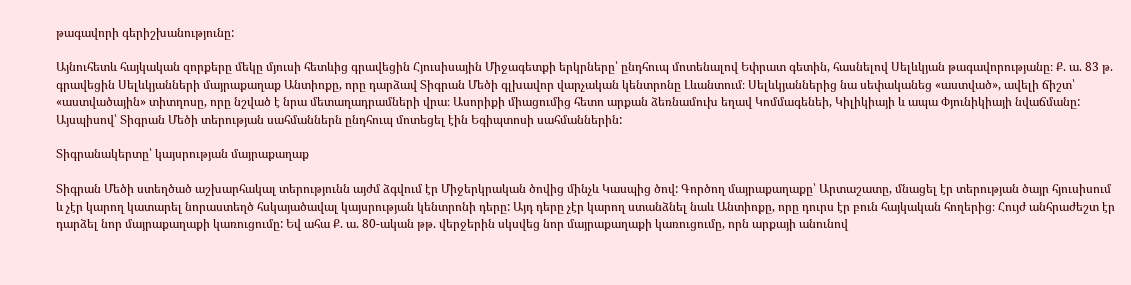թագավորի գերիշխանությունը:

Այնուհետև հայկական զորքերը մեկը մյուսի հետևից գրավեցին Հյուսիսային Միջագետքի երկրները՝ ընդհուպ մոտենալով Եփրատ գետին, հասնելով Սելևկյան թագավորությանը։ Ք. ա. 83 թ. գրավեցին Սելևկյանների մայրաքաղաք Անտիոքը, որը դարձավ Տիգրան Մեծի գլխավոր վարչական կենտրոնը Լևանտում։ Սելևկյաններից նա սեփականեց «աստված», ավելի ճիշտ՝ «աստվածային» տիտղոսը, որը նշված է նրա մետաղադրամների վրա։ Ասորիքի միացումից հետո արքան ձեռնամուխ եղավ Կոմմագենեի, Կիլիկիայի և ապա Փյունիկիայի նվաճմանը: Այսպիսով՝ Տիգրան Մեծի տերության սահմաններն ընդհուպ մոտեցել էին Եգիպտոսի սահմաններին:

Տիգրանակերտը՝ կայսրության մայրաքաղաք

Տիգրան Մեծի ստեղծած աշխարհակալ տերությունն այժմ ձգվում էր Միջերկրական ծովից մինչև Կասպից ծով: Գործող մայրաքաղաքը՝ Արտաշատը, մնացել էր տերության ծայր հյուսիսում և չէր կարող կատարել նորաստեղծ հսկայածավալ կայսրության կենտրոնի դերը: Այդ դերը չէր կարող ստանձնել նաև Անտիոքը, որը դուրս էր բուն հայկական հողերից։ Հույժ անհրաժեշտ էր դարձել նոր մայրաքաղաքի կառուցումը: Եվ ահա Ք. ա. 80-ական թթ. վերջերին սկսվեց նոր մայրաքաղաքի կառուցումը, որն արքայի անունով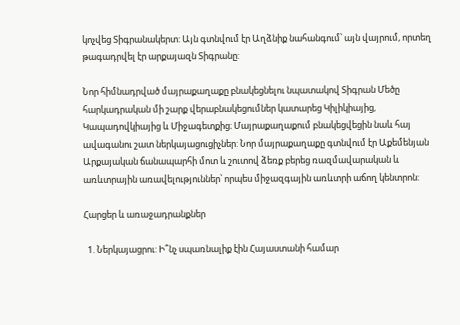կոչվեց Տիգրանակերտ: Այն գտնվում էր Աղձնիք նահանգում՝ այն վայրում, որտեղ թագադրվել էր արքայազն Տիգրանը:

Նոր հիմնադրված մայրաքաղաքը բնակեցնելու նպատակով Տիգրան Մեծը հարկադրական մի շարք վերաբնակեցումներ կատարեց Կիլիկիայից, Կապադովկիայից և Միջագետքից։ Մայրաքաղաքում բնակեցվեցին նաև հայ ավագանու շատ ներկայացուցիչներ: Նոր մայրաքաղաքը գտնվում էր Աքեմենյան Արքայական ճանապարհի մոտ և շուտով ձեռք բերեց ռազմավարական և առևտրային առավելություններ՝ որպես միջազգային առևտրի աճող կենտրոն:

Հարցեր և առաջադրանքներ

  1. Ներկայացրու: Ի՞նչ սպառնալիք էին Հայաստանի համար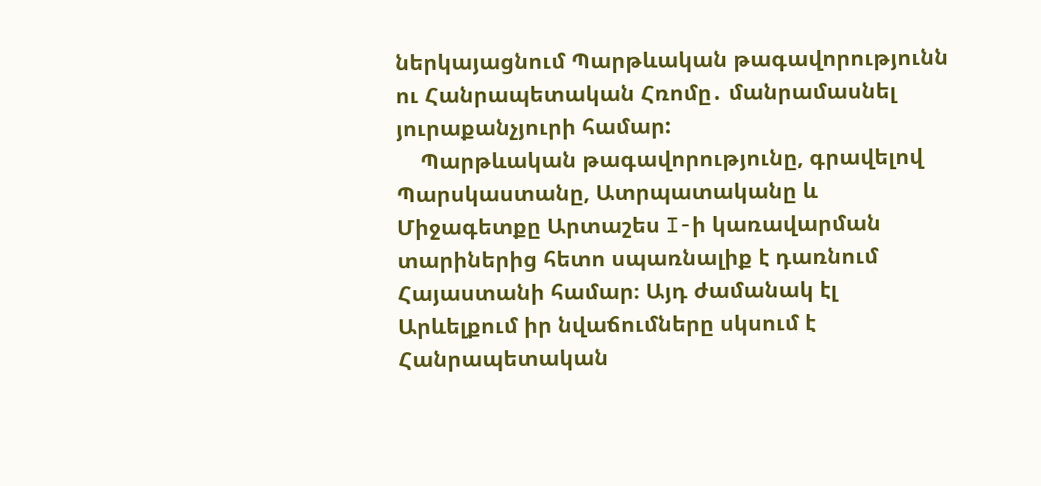ներկայացնում Պարթևական թագավորությունն ու Հանրապետական Հռոմը․ մանրամասնել յուրաքանչյուրի համար:
    Պարթևական թագավորությունը, գրավելով Պարսկաստանը, Ատրպատականը և Միջագետքը Արտաշես I-ի կառավարման տարիներից հետո սպառնալիք է դառնում Հայաստանի համար։ Այդ ժամանակ էլ Արևելքում իր նվաճումները սկսում է Հանրապետական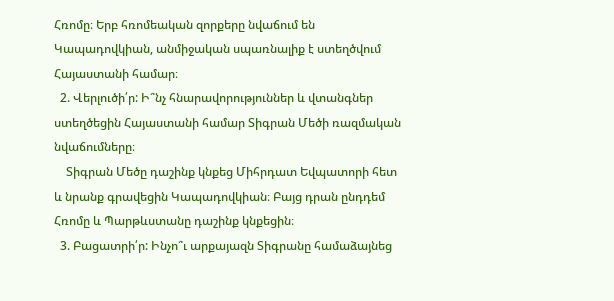Հռոմը։ Երբ հռոմեական զորքերը նվաճում են Կապադովկիան, անմիջական սպառնալիք է ստեղծվում Հայաստանի համար։
  2. Վերլուծի՛ր: Ի՞նչ հնարավորություններ և վտանգներ ստեղծեցին Հայաստանի համար Տիգրան Մեծի ռազմական նվաճումները։
    Տիգրան Մեծը դաշինք կնքեց Միհրդատ Եվպատորի հետ և նրանք գրավեցին Կապադովկիան։ Բայց դրան ընդդեմ Հռոմը և Պարթևստանը դաշինք կնքեցին։
  3. Բացատրի՛ր: Ինչո՞ւ արքայազն Տիգրանը համաձայնեց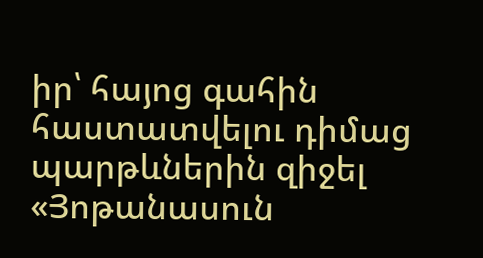իր՝ հայոց գահին հաստատվելու դիմաց պարթևներին զիջել «Յոթանասուն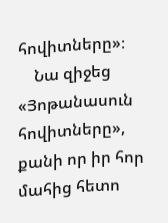հովիտները»։
    Նա զիջեց «Յոթանասուն հովիտները», քանի որ իր հոր մահից հետո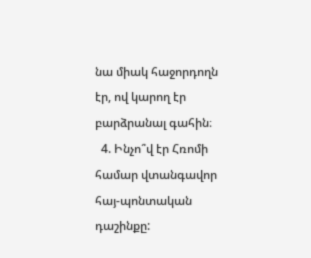նա միակ հաջորդողն էր, ով կարող էր բարձրանալ գահին։
  4. Ինչո՞վ էր Հռոմի համար վտանգավոր հայ-պոնտական դաշինքը: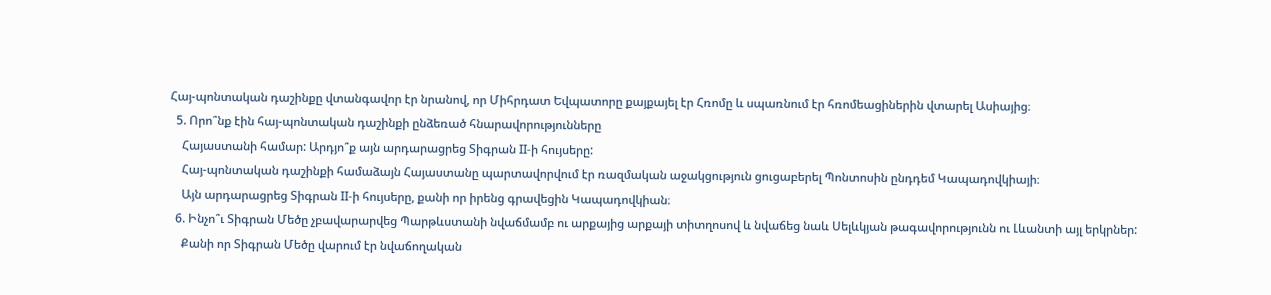Հայ-պոնտական դաշինքը վտանգավոր էր նրանով, որ Միհրդատ Եվպատորը քայքայել էր Հռոմը և սպառնում էր հռոմեացիներին վտարել Ասիայից։
  5. Որո՞նք էին հայ-պոնտական դաշինքի ընձեռած հնարավորությունները
    Հայաստանի համար: Արդյո՞ք այն արդարացրեց Տիգրան II-ի հույսերը:
    Հայ-պոնտական դաշինքի համաձայն Հայաստանը պարտավորվում էր ռազմական աջակցություն ցուցաբերել Պոնտոսին ընդդեմ Կապադովկիայի։
    Այն արդարացրեց Տիգրան II-ի հույսերը, քանի որ իրենց գրավեցին Կապադովկիան։
  6. Ինչո՞ւ Տիգրան Մեծը չբավարարվեց Պարթևստանի նվաճմամբ ու արքայից արքայի տիտղոսով և նվաճեց նաև Սելևկյան թագավորությունն ու Լևանտի այլ երկրներ:
    Քանի որ Տիգրան Մեծը վարում էր նվաճողական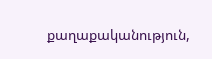քաղաքականություն,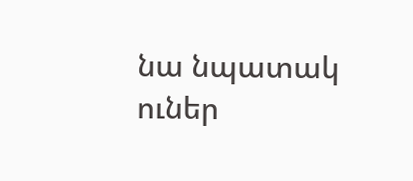նա նպատակ ուներ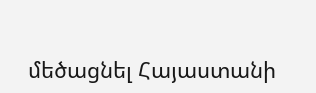մեծացնել Հայաստանի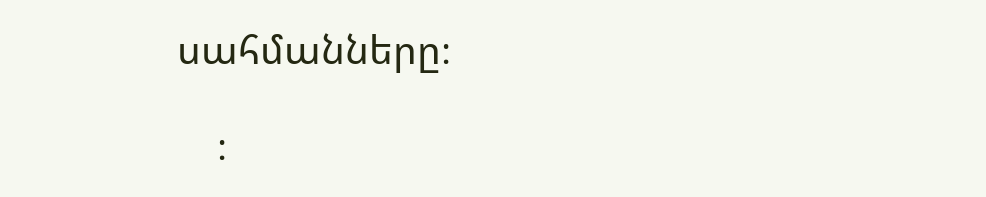սահմանները։

    ։